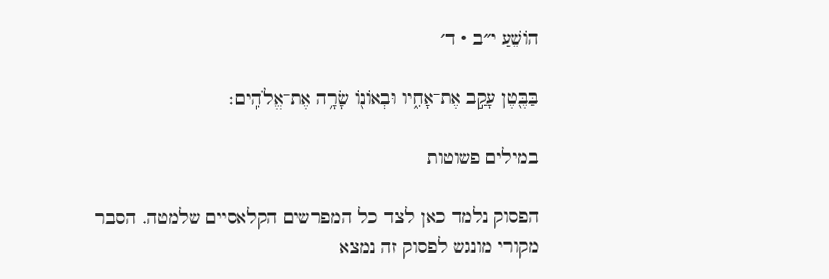הוֹשֵׁעַ י״ב · ד׳

בַּבֶּ֖טֶן עָקַ֣ב אֶת־אָחִ֑יו וּבְאוֹנ֖וֹ שָׂרָ֥ה אֶת־אֱלֹהִֽים׃

במילים פשוטות

הפסוק נלמד כאן לצד כל המפרשים הקלאסיים שלמטה. הסבר מקורי מונגש לפסוק זה נמצא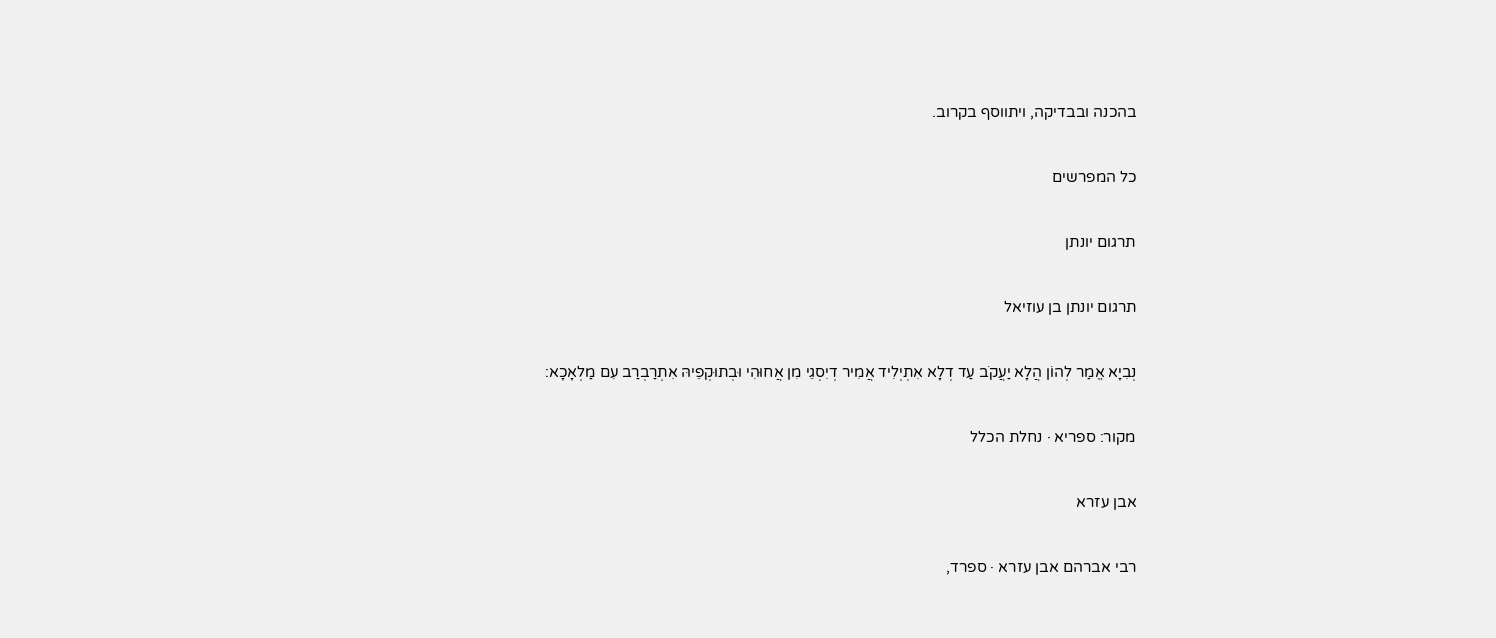בהכנה ובבדיקה, ויתווסף בקרוב.

כל המפרשים

תרגום יונתן

תרגום יונתן בן עוזיאל

נְבִיָא אֱמַר לְהוֹן הֲלָא יַעֲקֹב עַד דְלָא אִתְיְלִיד אֲמִיר דְיִסְגֵי מִן אֲחוּהִי וּבְתוּקְפֵיהּ אִתְרַבְרַב עִם מַלְאָכָא:

מקור: ספריא · נחלת הכלל

אבן עזרא

רבי אברהם אבן עזרא · ספרד,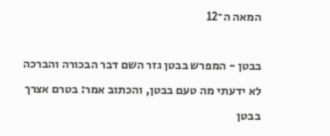המאה ה־12

בבטן - המפרש בבטן גזר השם דבר הבכורה והברכה לא ידעתי מה טעם בבטן, והכתוב אמר: בטרם אצרך בבטן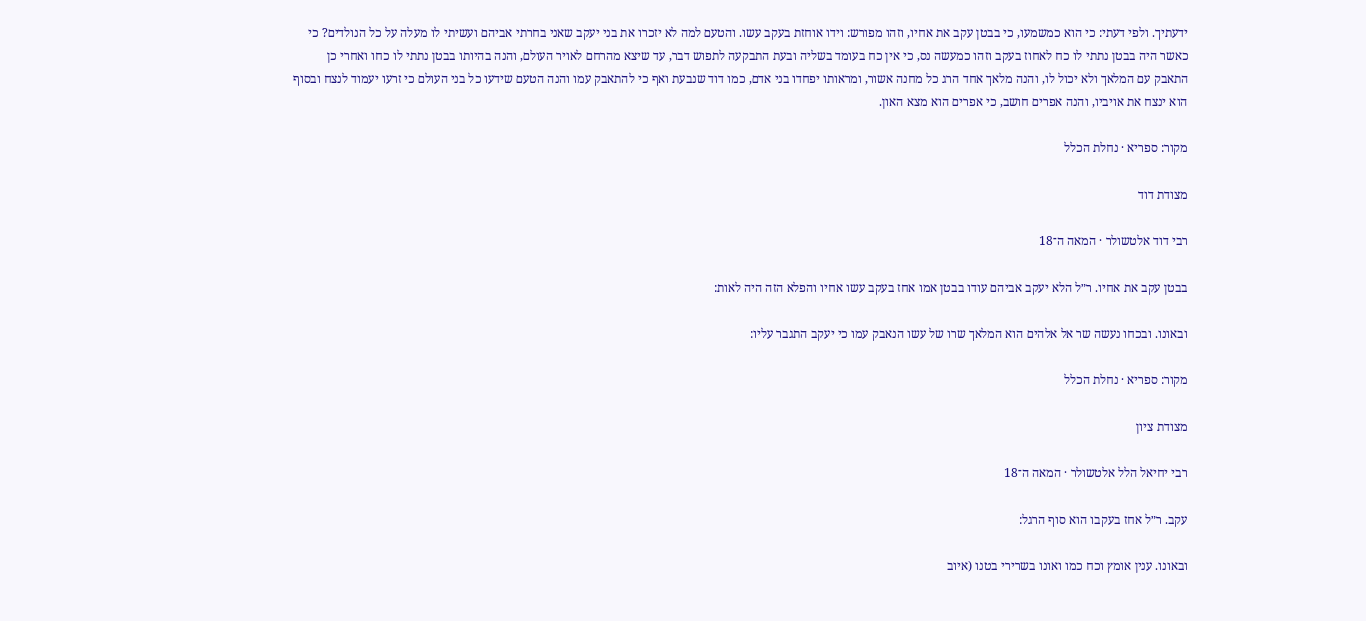ידעתיך. ולפי דעתי: כי הוא כמשמעו, כי בבטן עקב את אחיו, וזהו מפורש: וידו אוחזת בעקב עשו. והטעם למה לא יזכרו את בני יעקב שאני בחרתי אביהם ועשיתי לו מעלה על כל הנולדים? כי כאשר היה בבטן נתתי לו כח לאחוז בעקב וזהו כמעשה נס, כי אין כח בעומד בשליה ובעת התבקעה לתפוש דבר, עד שיצא מהרחם לאויר העולם, והנה בהיותו בבטן נתתי לו כחו ואחרי כן התאבק עם המלאך ולא יכול לו, והנה מלאך אחד הרג כל מחנה אשור, ומראותו יפחדו בני אדם, כמו דוד שנבעת ואף כי להתאבק עמו והנה הטעם שידעו כל בני העולם כי זרעו יעמוד לנצח ובסוף הוא ינצח את אויביו, והנה אפרים חושב, כי אפרים הוא מצא האון.

מקור: ספריא · נחלת הכלל

מצודת דוד

רבי דוד אלטשולר · המאה ה־18

בבטן עקב את אחיו. ר״ל הלא יעקב אביהם עודו בבטן אמו אחז בעקב עשו אחיו והפלא הזה היה לאות:

ובאונו. ובכחו נעשה שר אל אלהים הוא המלאך שרו של עשו הנאבק עמו כי יעקב התגבר עליו:

מקור: ספריא · נחלת הכלל

מצודת ציון

רבי יחיאל הלל אלטשולר · המאה ה־18

עקב. ר״ל אחז בעקבו הוא סוף הרגל:

ובאונו. ענין אומץ וכח כמו ואונו בשרירי בטנו (איוב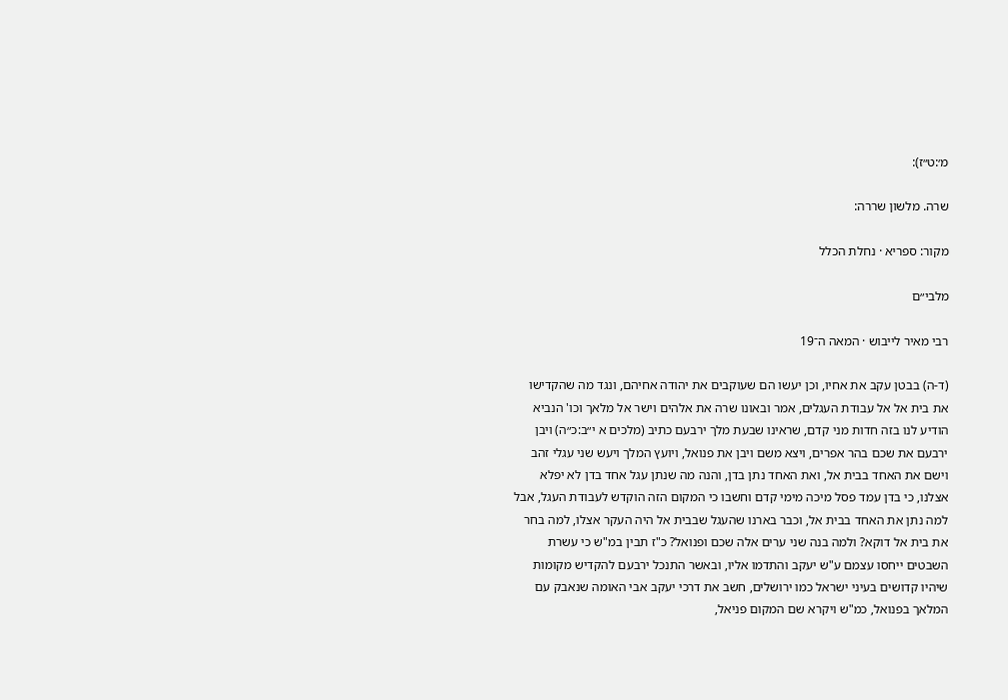מ׳:ט״ז):

שרה. מלשון שררה:

מקור: ספריא · נחלת הכלל

מלבי״ם

רבי מאיר לייבוש · המאה ה־19

(ד-ה) בבטן עקב את אחיו, וכן יעשו הם שעוקבים את יהודה אחיהם, ונגד מה שהקדישו את בית אל אל עבודת העגלים, אמר ובאונו שרה את אלהים וישר אל מלאך וכו' הנביא הודיע לנו בזה חדות מני קדם, שראינו שבעת מלך ירבעם כתיב (מלכים א י״ב:כ״ה) ויבן ירבעם את שכם בהר אפרים, ויצא משם ויבן את פנואל, ויועץ המלך ויעש שני עגלי זהב וישם את האחד בבית אל, ואת האחד נתן בדן, והנה מה שנתן עגל אחד בדן לא יפלא אצלנו, כי בדן עמד פסל מיכה מימי קדם וחשבו כי המקום הזה הוקדש לעבודת העגל, אבל למה נתן את האחד בבית אל, וכבר בארנו שהעגל שבבית אל היה העקר אצלו, למה בחר את בית אל דוקא? ולמה בנה שני ערים אלה שכם ופנואל? כ"ז תבין במ"ש כי עשרת השבטים ייחסו עצמם ע"ש יעקב והתדמו אליו, ובאשר התנכל ירבעם להקדיש מקומות שיהיו קדושים בעיני ישראל כמו ירושלים, חשב את דרכי יעקב אבי האומה שנאבק עם המלאך בפנואל, כמ"ש ויקרא שם המקום פניאל,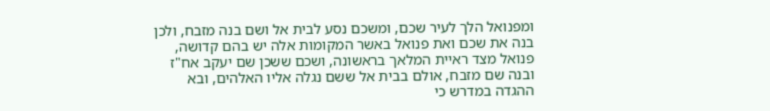ומפנואל הלך לעיר שכם, ומשכם נסע לבית אל ושם בנה מזבח, ולכן בנה את שכם ואת פנואל באשר המקומות אלה יש בהם קדושה, פנואל מצד ראיית המלאך בראשונה, ושכם ששכן שם יעקב אח"ז ובנה שם מזבח, אולם בבית אל ששם נגלה אליו האלהים, ובא ההגדה במדרש כי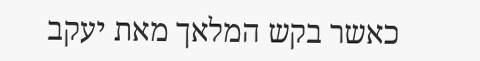כאשר בקש המלאך מאת יעקב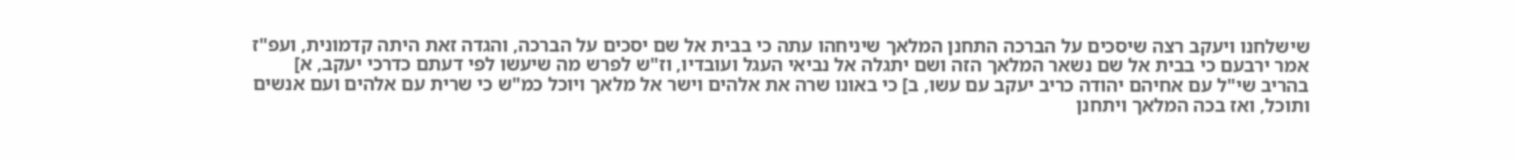שישלחנו ויעקב רצה שיסכים על הברכה התחנן המלאך שיניחהו עתה כי בבית אל שם יסכים על הברכה, והגדה זאת היתה קדמונית, ועפ"ז אמר ירבעם כי בבית אל שם נשאר המלאך הזה ושם יתגלה אל נביאי העגל ועובדיו, וז"ש לפרש מה שיעשו לפי דעתם כדרכי יעקב, א] בהריב שי"ל עם אחיהם יהודה כריב יעקב עם עשו, ב] כי באונו שרה את אלהים וישר אל מלאך ויוכל כמ"ש כי שרית עם אלהים ועם אנשים ותוכל, ואז בכה המלאך ויתחנן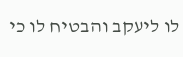לו ליעקב והבטיח לו כי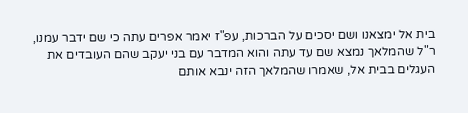בית אל ימצאנו ושם יסכים על הברכות, עפ"ז יאמר אפרים עתה כי שם ידבר עמנו, ר"ל שהמלאך נמצא שם עד עתה והוא המדבר עם בני יעקב שהם העובדים את העגלים בבית אל, שאמרו שהמלאך הזה ינבא אותם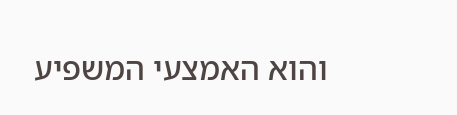והוא האמצעי המשפיע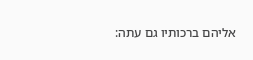אליהם ברכותיו גם עתה: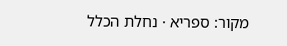מקור: ספריא · נחלת הכלל